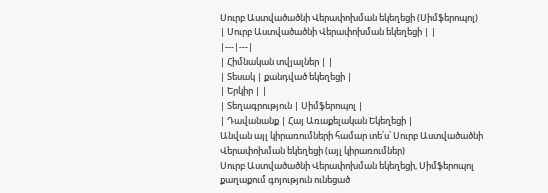Սուրբ Աստվածածնի Վերափոխման եկեղեցի (Սիմֆերոպոլ)
| Սուրբ Աստվածածնի Վերափոխման եկեղեցի | |
|---|---|
| Հիմնական տվյալներ | |
| Տեսակ | քանդված եկեղեցի |
| Երկիր | |
| Տեղագրություն | Սիմֆերոպոլ |
| Դավանանք | Հայ Առաքելական Եկեղեցի |
Անվան այլ կիրառումների համար տե՛ս՝ Սուրբ Աստվածածնի Վերափոխման եկեղեցի (այլ կիրառումներ)
Սուրբ Աստվածածնի Վերափոխման եկեղեցի, Սիմֆերոպոլ քաղաքում գոյություն ունեցած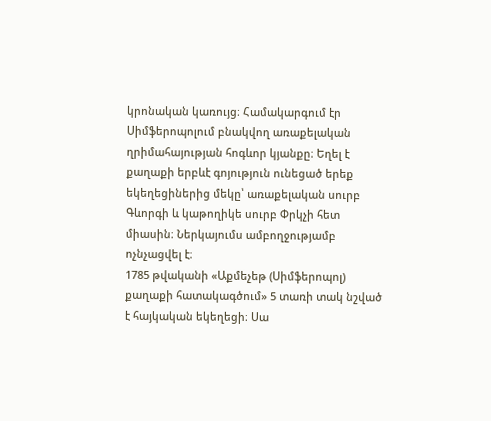կրոնական կառույց։ Համակարգում էր Սիմֆերոպոլում բնակվող առաքելական ղրիմահայության հոգևոր կյանքը։ Եղել է քաղաքի երբևէ գոյություն ունեցած երեք եկեղեցիներից մեկը՝ առաքելական սուրբ Գևորգի և կաթողիկե սուրբ Փրկչի հետ միասին։ Ներկայումս ամբողջությամբ ոչնչացվել է։
1785 թվականի «Աքմեչեթ (Սիմֆերոպոլ) քաղաքի հատակագծում» 5 տառի տակ նշված է հայկական եկեղեցի։ Սա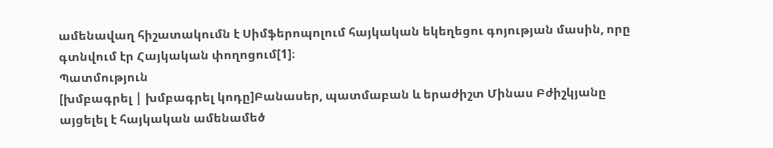ամենավաղ հիշատակումն է Սիմֆերոպոլում հայկական եկեղեցու գոյության մասին, որը գտնվում էր Հայկական փողոցում[1]։
Պատմություն
[խմբագրել | խմբագրել կոդը]Բանասեր, պատմաբան և երաժիշտ Մինաս Բժիշկյանը այցելել է հայկական ամենամեծ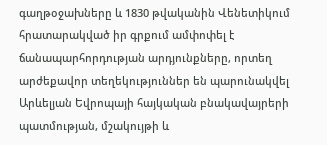գաղթօջախները և 1830 թվականին Վենետիկում հրատարակված իր գրքում ամփոփել է ճանապարհորդության արդյունքները, որտեղ արժեքավոր տեղեկություններ են պարունակվել Արևելյան Եվրոպայի հայկական բնակավայրերի պատմության, մշակույթի և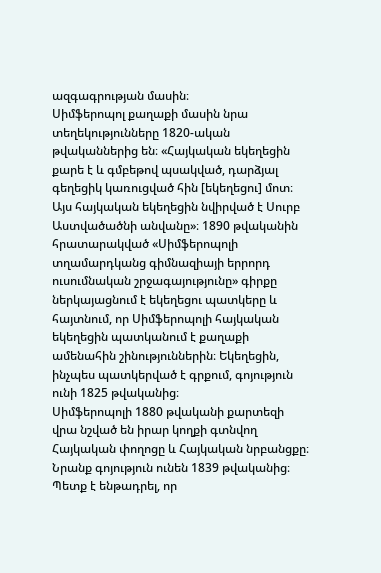ազգագրության մասին։
Սիմֆերոպոլ քաղաքի մասին նրա տեղեկությունները 1820-ական թվականներից են։ «Հայկական եկեղեցին քարե է և գմբեթով պսակված, դարձյալ գեղեցիկ կառուցված հին [եկեղեցու] մոտ։ Այս հայկական եկեղեցին նվիրված է Սուրբ Աստվածածնի անվանը»։ 1890 թվականին հրատարակված «Սիմֆերոպոլի տղամարդկանց գիմնազիայի երրորդ ուսումնական շրջագայությունը» գիրքը ներկայացնում է եկեղեցու պատկերը և հայտնում, որ Սիմֆերոպոլի հայկական եկեղեցին պատկանում է քաղաքի ամենահին շինություններին։ Եկեղեցին, ինչպես պատկերված է գրքում, գոյություն ունի 1825 թվականից։
Սիմֆերոպոլի 1880 թվականի քարտեզի վրա նշված են իրար կողքի գտնվող Հայկական փողոցը և Հայկական նրբանցքը։ Նրանք գոյություն ունեն 1839 թվականից։ Պետք է ենթադրել, որ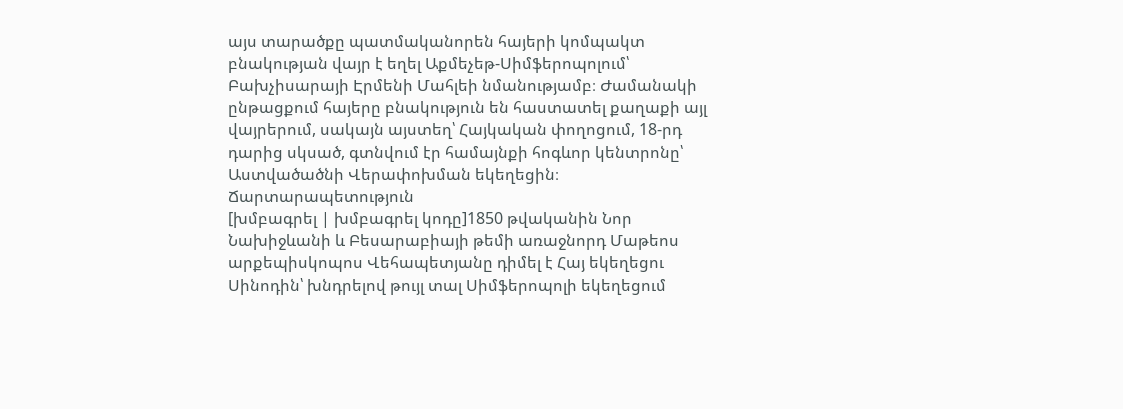այս տարածքը պատմականորեն հայերի կոմպակտ բնակության վայր է եղել Աքմեչեթ-Սիմֆերոպոլում՝ Բախչիսարայի Էրմենի Մահլեի նմանությամբ։ Ժամանակի ընթացքում հայերը բնակություն են հաստատել քաղաքի այլ վայրերում, սակայն այստեղ՝ Հայկական փողոցում, 18-րդ դարից սկսած, գտնվում էր համայնքի հոգևոր կենտրոնը՝ Աստվածածնի Վերափոխման եկեղեցին։
Ճարտարապետություն
[խմբագրել | խմբագրել կոդը]1850 թվականին Նոր Նախիջևանի և Բեսարաբիայի թեմի առաջնորդ Մաթեոս արքեպիսկոպոս Վեհապետյանը դիմել է Հայ եկեղեցու Սինոդին՝ խնդրելով թույլ տալ Սիմֆերոպոլի եկեղեցում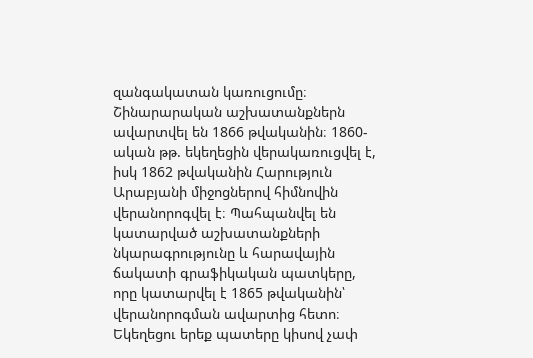զանգակատան կառուցումը։ Շինարարական աշխատանքներն ավարտվել են 1866 թվականին։ 1860-ական թթ. եկեղեցին վերակառուցվել է, իսկ 1862 թվականին Հարություն Արաբյանի միջոցներով հիմնովին վերանորոգվել է։ Պահպանվել են կատարված աշխատանքների նկարագրությունը և հարավային ճակատի գրաֆիկական պատկերը, որը կատարվել է 1865 թվականին՝ վերանորոգման ավարտից հետո։ Եկեղեցու երեք պատերը կիսով չափ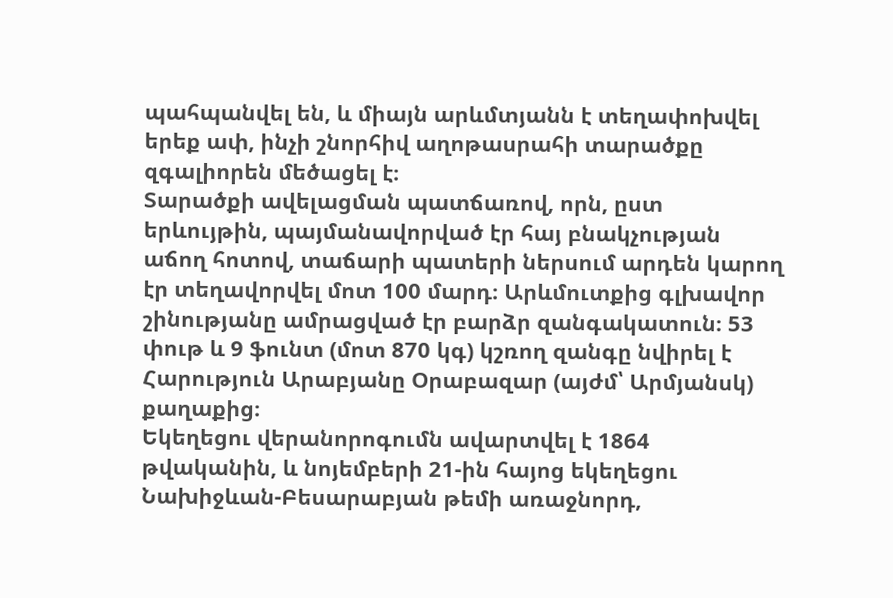պահպանվել են, և միայն արևմտյանն է տեղափոխվել երեք ափ, ինչի շնորհիվ աղոթասրահի տարածքը զգալիորեն մեծացել է։
Տարածքի ավելացման պատճառով, որն, ըստ երևույթին, պայմանավորված էր հայ բնակչության աճող հոտով, տաճարի պատերի ներսում արդեն կարող էր տեղավորվել մոտ 100 մարդ։ Արևմուտքից գլխավոր շինությանը ամրացված էր բարձր զանգակատուն։ 53 փութ և 9 ֆունտ (մոտ 870 կգ) կշռող զանգը նվիրել է Հարություն Արաբյանը Օրաբազար (այժմ՝ Արմյանսկ) քաղաքից։
Եկեղեցու վերանորոգումն ավարտվել է 1864 թվականին, և նոյեմբերի 21-ին հայոց եկեղեցու Նախիջևան-Բեսարաբյան թեմի առաջնորդ,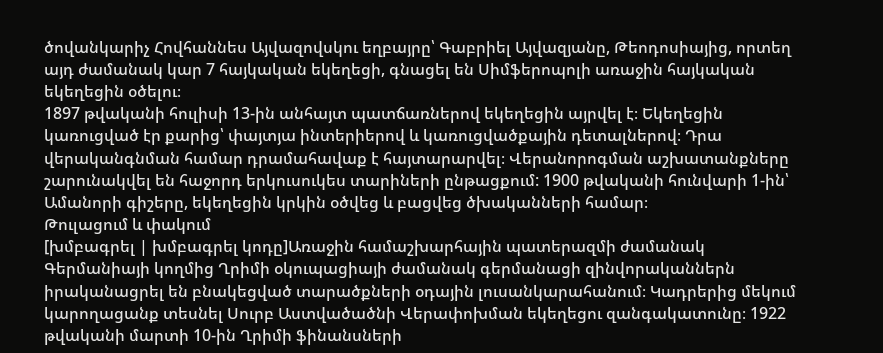ծովանկարիչ Հովհաննես Այվազովսկու եղբայրը՝ Գաբրիել Այվազյանը, Թեոդոսիայից, որտեղ այդ ժամանակ կար 7 հայկական եկեղեցի, գնացել են Սիմֆերոպոլի առաջին հայկական եկեղեցին օծելու։
1897 թվականի հուլիսի 13-ին անհայտ պատճառներով եկեղեցին այրվել է։ Եկեղեցին կառուցված էր քարից՝ փայտյա ինտերիերով և կառուցվածքային դետալներով։ Դրա վերականգնման համար դրամահավաք է հայտարարվել։ Վերանորոգման աշխատանքները շարունակվել են հաջորդ երկուսուկես տարիների ընթացքում: 1900 թվականի հունվարի 1-ին՝ Ամանորի գիշերը, եկեղեցին կրկին օծվեց և բացվեց ծխականների համար։
Թուլացում և փակում
[խմբագրել | խմբագրել կոդը]Առաջին համաշխարհային պատերազմի ժամանակ Գերմանիայի կողմից Ղրիմի օկուպացիայի ժամանակ գերմանացի զինվորականներն իրականացրել են բնակեցված տարածքների օդային լուսանկարահանում։ Կադրերից մեկում կարողացանք տեսնել Սուրբ Աստվածածնի Վերափոխման եկեղեցու զանգակատունը։ 1922 թվականի մարտի 10-ին Ղրիմի ֆինանսների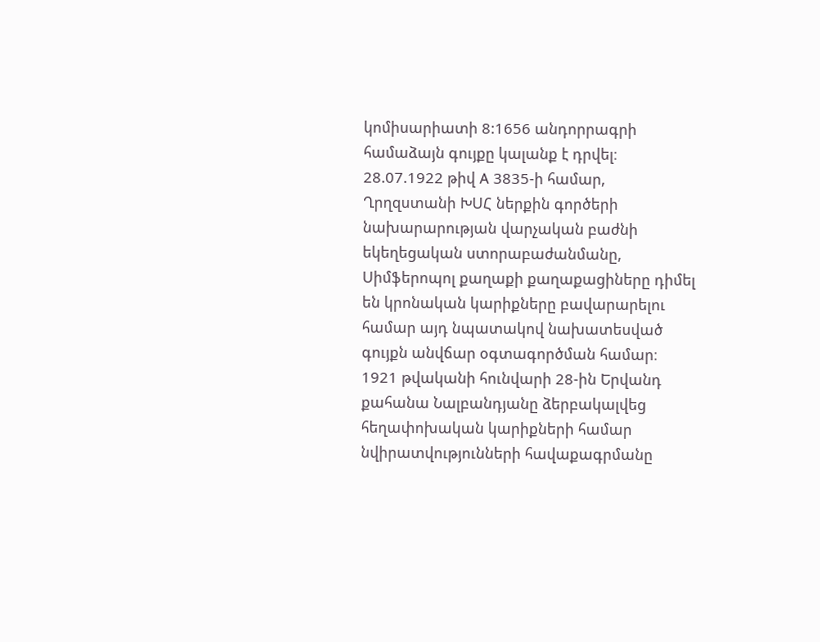կոմիսարիատի 8:1656 անդորրագրի համաձայն գույքը կալանք է դրվել։ 28.07.1922 թիվ A 3835-ի համար, Ղրղզստանի ԽՍՀ ներքին գործերի նախարարության վարչական բաժնի եկեղեցական ստորաբաժանմանը, Սիմֆերոպոլ քաղաքի քաղաքացիները դիմել են կրոնական կարիքները բավարարելու համար այդ նպատակով նախատեսված գույքն անվճար օգտագործման համար։ 1921 թվականի հունվարի 28-ին Երվանդ քահանա Նալբանդյանը ձերբակալվեց հեղափոխական կարիքների համար նվիրատվությունների հավաքագրմանը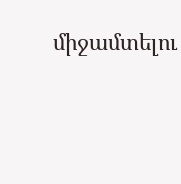միջամտելու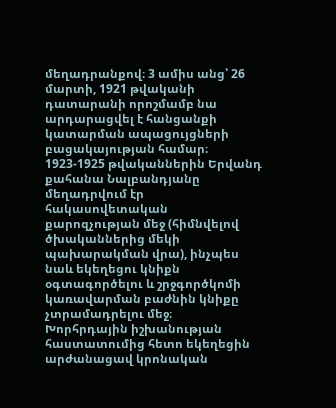մեղադրանքով։ 3 ամիս անց՝ 26 մարտի, 1921 թվականի դատարանի որոշմամբ նա արդարացվել է հանցանքի կատարման ապացույցների բացակայության համար։ 1923-1925 թվականներին Երվանդ քահանա Նալբանդյանը մեղադրվում էր հակասովետական քարոզչության մեջ (հիմնվելով ծխականներից մեկի պախարակման վրա), ինչպես նաև եկեղեցու կնիքն օգտագործելու և շրջգործկոմի կառավարման բաժնին կնիքը չտրամադրելու մեջ։
Խորհրդային իշխանության հաստատումից հետո եկեղեցին արժանացավ կրոնական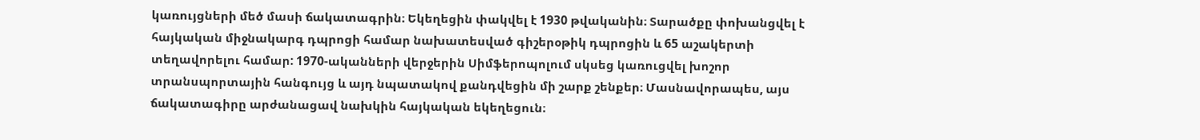կառույցների մեծ մասի ճակատագրին։ Եկեղեցին փակվել է 1930 թվականին։ Տարածքը փոխանցվել է հայկական միջնակարգ դպրոցի համար նախատեսված գիշերօթիկ դպրոցին և 65 աշակերտի տեղավորելու համար: 1970-ականների վերջերին Սիմֆերոպոլում սկսեց կառուցվել խոշոր տրանսպորտային հանգույց և այդ նպատակով քանդվեցին մի շարք շենքեր։ Մասնավորապես, այս ճակատագիրը արժանացավ նախկին հայկական եկեղեցուն։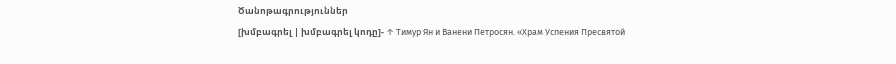Ծանոթագրություններ
[խմբագրել | խմբագրել կոդը]- ↑ Тимур Ян и Ванени Петросян. «Храм Успения Пресвятой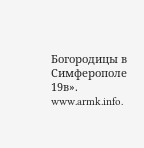Богородицы в Симферополе 19в». www.armk.info.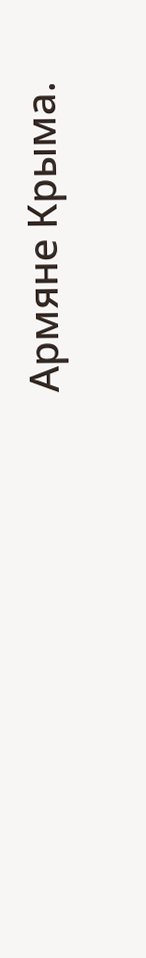Армяне Крыма.